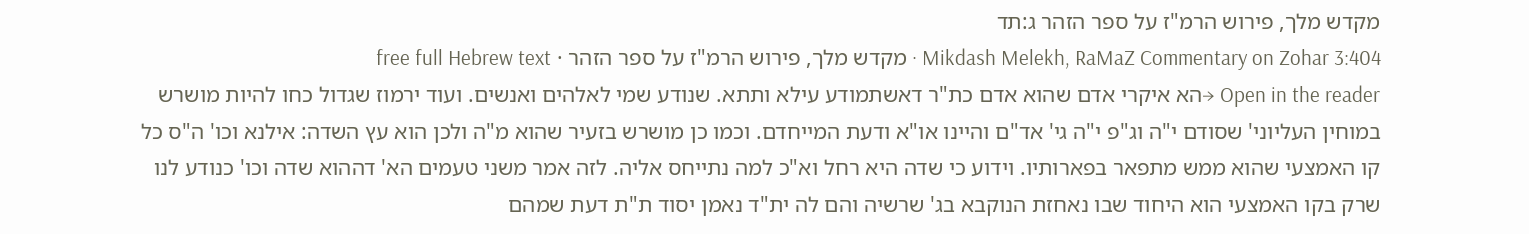מקדש מלך, פירוש הרמ"ז על ספר הזהר ג:תד
Mikdash Melekh, RaMaZ Commentary on Zohar 3:404 · מקדש מלך, פירוש הרמ"ז על ספר הזהר · free full Hebrew text
Open in the reader →הא איקרי אדם שהוא אדם כת"ר דאשתמודע עילא ותתא. שנודע שמי לאלהים ואנשים. ועוד ירמוז שגדול כחו להיות מושרש במוחין העליוני' שסודם י"ה וג"פ י"ה גי' אד"ם והיינו או"א ודעת המייחדם. וכמו כן מושרש בזעיר שהוא מ"ה ולכן הוא עץ השדה: אילנא וכו' ה"ס כל קו האמצעי שהוא ממש מתפאר בפארותיו. וידוע כי שדה היא רחל וא"כ למה נתייחס אליה. לזה אמר משני טעמים הא' דההוא שדה וכו' כנודע לנו שרק בקו האמצעי הוא היחוד שבו נאחזת הנוקבא בג' שרשיה והם לה ית"ד נאמן יסוד ת"ת דעת שמהם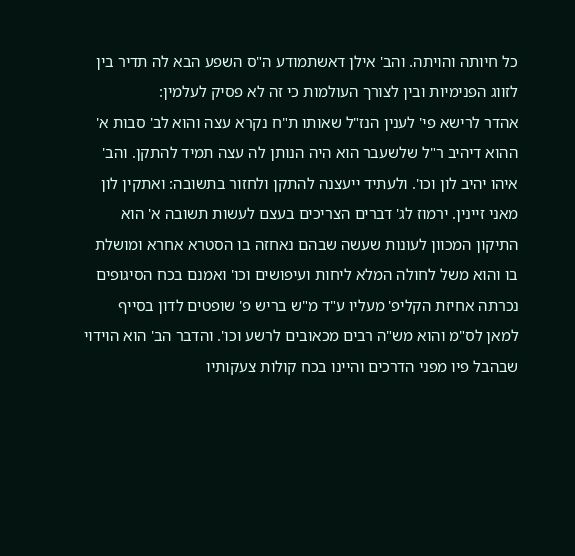כל חיותה והויתה. והב' אילן דאשתמודע ה"ס השפע הבא לה תדיר בין לזווג הפנימיות ובין לצורך העולמות כי זה לא פסיק לעלמין:
אהדר לרישא פי' לענין הנז"ל שאותו ת"ח נקרא עצה והוא לב' סבות א' ההוא דיהיב ר"ל שלשעבר הוא היה הנותן לה עצה תמיד להתקן. והב' איהו יהיב לון וכו'. ולעתיד ייעצנה להתקן ולחזור בתשובה: ואתקין לון מאני זיינין. ירמוז לג' דברים הצריכים בעצם לעשות תשובה א' הוא התיקון המכוון לעונות שעשה שבהם נאחזה בו הסטרא אחרא ומושלת בו והוא משל לחולה המלא ליחות ועיפושים וכו' ואמנם בכח הסיגופים נכרתה אחיזת הקליפ' מעליו ע"ד מ"ש בריש פ' שופטים לדון בסייף למאן לס"מ והוא מש"ה רבים מכאובים לרשע וכו'. והדבר הב' הוא הוידוי שבהבל פיו מפני הדרכים והיינו בכח קולות צעקותיו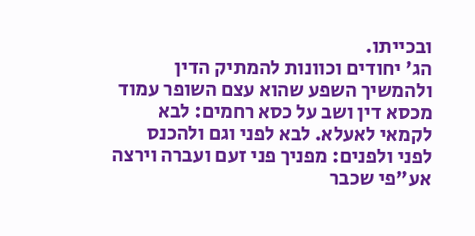ובכייתו.
הג' יחודים וכוונות להמתיק הדין ולהמשיך השפע שהוא עצם השופר עמוד מכסא דין ושב על כסא רחמים: לבא לקמאי לאעלא. לבא לפני וגם ולהכנס לפני ולפנים: מפניך פני זעם ועברה וירצה אע"פי שכבר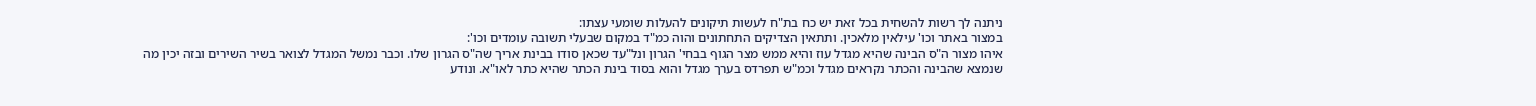ניתנה לך רשות להשחית בכל זאת יש כח בת"ח לעשות תיקונים להעלות שומעי עצתו:
במצור באתר וכו' עילאין מלאכין. ותתאין הצדיקים התחתונים והוה כמ"ד במקום שבעלי תשובה עומדים וכו':
איהו מצור ה"ס הבינה שהיא מגדל עוז והיא ממש מצר הגוף בבחי' הגרון ונל"עד שכאן סודו בבינת אריך שה"ס הגרון שלו. וכבר נמשל המגדל לצואר בשיר השירים ובזה יכין מה שנמצא שהבינה והכתר נקראים מגדל וכמ"ש תפרדס בערך מגדל והוא בסוד בינת הכתר שהיא כתר לאו"א. ונודע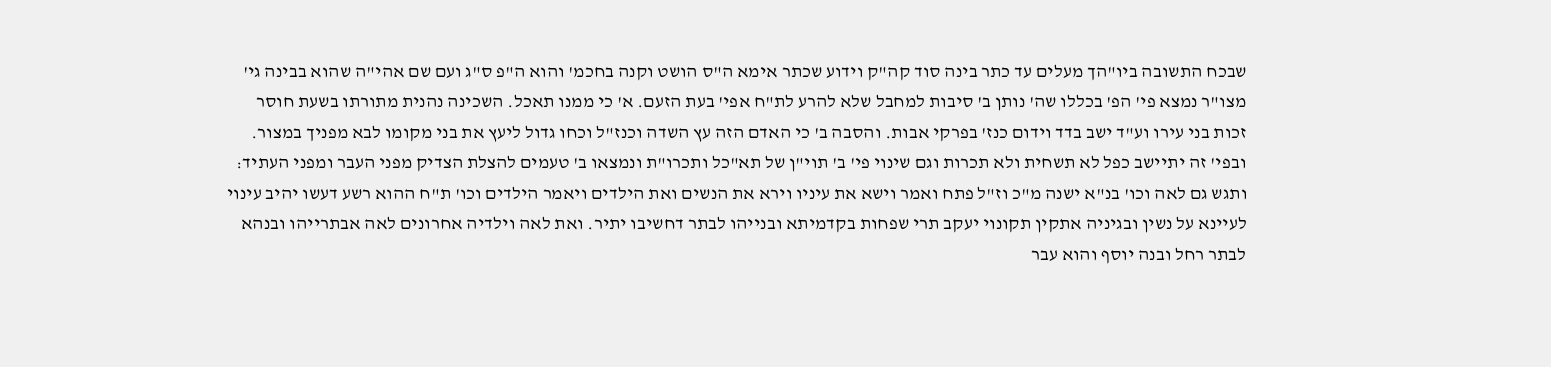שבכח התשובה ביו"הך מעלים עד כתר בינה סוד קה"ק וידוע שכתר אימא ה"ס הושט וקנה בחכמ' והוא ה"פ ס"ג ועם שם אהי"ה שהוא בבינה גי' מצו"ר נמצא פי' הפ' בכללו שה' נותן ב' סיבות למחבל שלא להרע לת"ח אפי' בעת הזעם. א' כי ממנו תאכל. השכינה נהנית מתורתו בשעת חוסר זכות בני עירו וע"ד ישב בדד וידום כנז' בפרקי אבות. והסבה ב' כי האדם הזה עץ השדה וכנז"ל וכחו גדול ליעץ את בני מקומו לבא מפניך במצור. ובפי' זה יתיישב כפל לא תשחית ולא תכרות וגם שינוי פי' ב' תוי"ן של תא"כל ותכרו"ת ונמצאו ב' טעמים להצלת הצדיק מפני העבר ומפני העתיד:
ותגש גם לאה וכו' בנ"א ישנה מ"כ וז"ל פתח ואמר וישא את עיניו וירא את הנשים ואת הילדים ויאמר הילדים וכו' ת"ח ההוא רשע דעשו יהיב עינוי לעיינא על נשין ובגיניה אתקין תקונוי יעקב תרי שפחות בקדמיתא ובנייהו לבתר דחשיבו יתיר. ואת לאה וילדיה אחרונים לאה אבתרייהו ובנהא לבתר רחל ובנה יוסף והוא עבר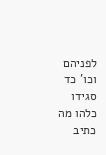לפניהם וכו' כד סגידו כלהו מה כתיב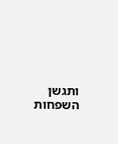ותגשן השפחות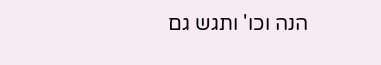הנה וכו' ותגש גם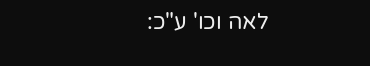לאה וכו' ע"כ: